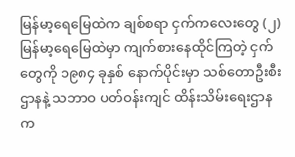မြန်မာ့ရေမြေထဲက ချစ်စရာ ငှက်ကလေးတွေ (၂) မြန်မာ့ရေမြေထဲမှာ ကျက်စားနေထိုင်ကြတဲ့ ငှက်တွေကို ၁၉၈၄ ခုနှစ် နောက်ပိုင်းမှာ သစ်တောဦးစီးဌာနနဲ့ သဘာဝ ပတ်ဝန်းကျင် ထိန်းသိမ်းရေးဌာနက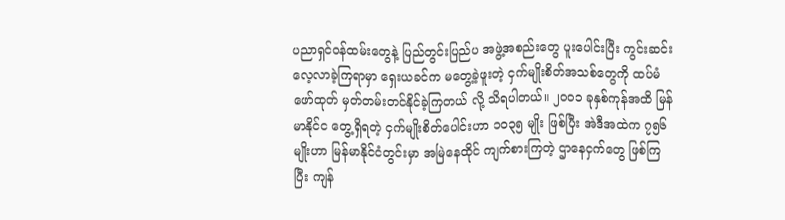ပညာရှင်ဝန်ထမ်းတွေနဲ့ ပြည်တွင်းပြည်ပ အဖွဲ့အစည်းတွေ ပူးပေါင်းပြီး ကွင်းဆင်း လေ့လာခဲ့ကြရာမှာ ရှေးယခင်က မတွေ့ခဲ့ဖူးတဲ့ ငှက်မျိုးစိတ်အသစ်တွေကို ထပ်မံ ဖော်ထုတ် မှတ်တမ်းတင်နိုင်ခဲ့ကြတယ် လို့ သိရပါတယ်။ ၂၀ဝ၁ ခုနှစ်ကုန်အထိ မြန်မာနိုင်င တွေ့ရှိရတဲ့ ငှက်မျိုးစိတ်ပေါင်းဟာ ၁၀၃၅ မျိုး ဖြစ်ပြီး အဲဒီအထဲက ၇၅၆ မျိုးဟာ မြန်မာနိုင်ငံတွင်းမှာ အမြဲနေထိုင် ကျက်စားကြတဲ့ ဌာနေငှက်တွေ ဖြစ်ကြပြီး ကျန်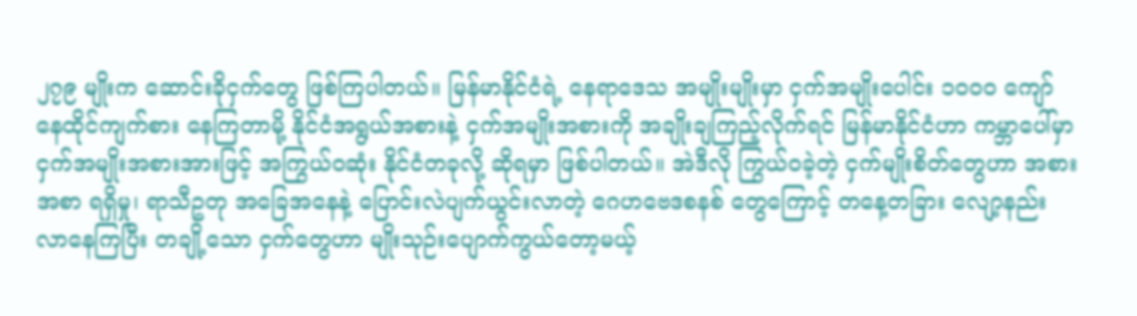၂၇၉ မျိုးက ဆောင်းခိုငှက်တွေ ဖြစ်ကြပါတယ်။ မြန်မာနိုင်ငံရဲ့ နေရာဒေသ အမျိုးမျိုးမှာ ငှက်အမျိုးပေါင်း ၁၀ဝ၀ ကျော် နေထိုင်ကျက်စား နေကြတာမို့ နိုင်ငံအရွယ်အစားနဲ့ ငှက်အမျိုးအစားကို အချိုးချကြည့်လိုက်ရင် မြန်မာနိုင်ငံဟာ ကမ္ဘာပေါ်မှာ ငှက်အမျိုးအစားအားဖြင့် အကြွယ်ဝဆုံး နိုင်ငံတခုလို့ ဆိုရမှာ ဖြစ်ပါတယ်။ အဲဒီလို ကြွယ်ဝခဲ့တဲ့ ငှက်မျိုးစိတ်တွေဟာ အစားအစာ ရရှိမှု၊ ရာသီဥတု အခြေအနေနဲ့ ပြောင်းလဲပျက်ယွင်းလာတဲ့ ဂေဟဗေဒစနစ် တွေကြောင့် တနေ့တခြား လျော့နည်း လာနေကြပြီး တချို့သော ငှက်တွေဟာ မျိုးသုဉ်းပျောက်ကွယ်တော့မယ့်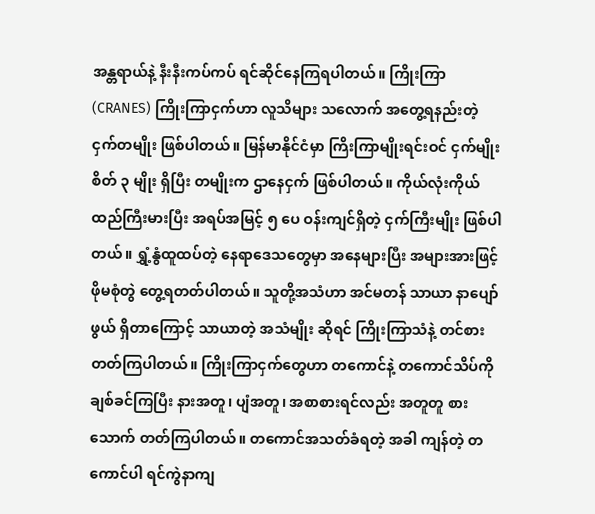အန္တရာယ်နဲ့ နီးနီးကပ်ကပ် ရင်ဆိုင်နေကြရပါတယ်။ ကြိုးကြာ (CRANES) ကြိုးကြာငှက်ဟာ လူသိများ သလောက် အတွေ့ရနည်းတဲ့ ငှက်တမျိုး ဖြစ်ပါတယ်။ မြန်မာနိုင်ငံမှာ ကြိးကြာမျိုးရင်းဝင် ငှက်မျိုးစိတ် ၃ မျိုး ရှိပြီး တမျိုးက ဌာနေငှက် ဖြစ်ပါတယ်။ ကိုယ်လုံးကိုယ်ထည်ကြီးမားပြီး အရပ်အမြင့် ၅ ပေ ဝန်းကျင်ရှိတဲ့ ငှက်ကြီးမျိုး ဖြစ်ပါတယ်။ ရွှံ့နွံထူထပ်တဲ့ နေရာဒေသတွေမှာ အနေများပြီး အများအားဖြင့် ဖိုမစုံတွဲ တွေ့ရတတ်ပါတယ်။ သူတို့အသံဟာ အင်မတန် သာယာ နာပျော်ဖွယ် ရှိတာကြောင့် သာယာတဲ့ အသံမျိုး ဆိုရင် ကြိုးကြာသံနဲ့ တင်စားတတ်ကြပါတယ်။ ကြိုးကြာငှက်တွေဟာ တကောင်နဲ့ တကောင်သိပ်ကို ချစ်ခင်ကြပြီး နားအတူ၊ ပျံအတူ၊ အစာစားရင်လည်း အတူတူ စားသောက် တတ်ကြပါတယ်။ တကောင်အသတ်ခံရတဲ့ အခါ ကျန်တဲ့ တကောင်ပါ ရင်ကွဲနာကျ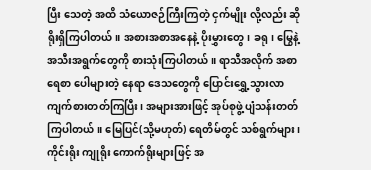ပြီး သေတဲ့ အထိ သံယောဇဉ်ကြီးကြတဲ့ ငှက်မျိုး လို့လည်း ဆိုရိုးရှိကြပါတယ်။ အစားအစာအနေနဲ့ ပိုးမွှားတွေ၊ ခရု၊ မြွေနဲ့ အသီးအရွက်တွေကို စားသုံးကြပါတယ်။ ရာသီအလိုက် အစာရေစာ ပေါများတဲ့ နေရာ ဒေသတွေကို ပြောင်းရွှေ့သွားလာ ကျက်စားတတ်ကြပြီး၊ အများအားဖြင့် အုပ်စုဖွဲ့ ပျံသန်းတတ်ကြပါတယ်။ မြေပြင်(သို့မဟုတ်) ရေတိမ်တွင် သစ်ရွက်များ၊ ကိုင်းရိုး ကျုရိုး ကောက်ရိုးများဖြင့် အ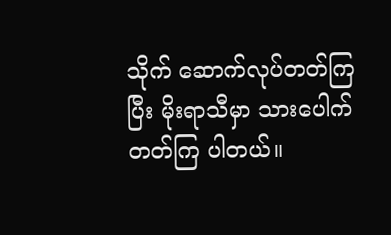သိုက် ဆောက်လုပ်တတ်ကြပြီး မိုးရာသီမှာ သားပေါက်တတ်ကြ ပါတယ်။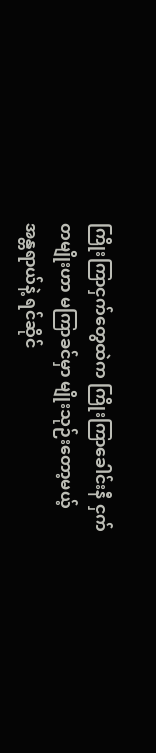ကြိုးကြာငှက်တွေထဲက ကြိုးကြာခေါင်းနီ ငှက်တမျိုးဟာ မကြာခင်မှာ မျိုးသုဉ်းတော့မယ့် အန္တရာယ်နဲ့ ရင်ဆိုင်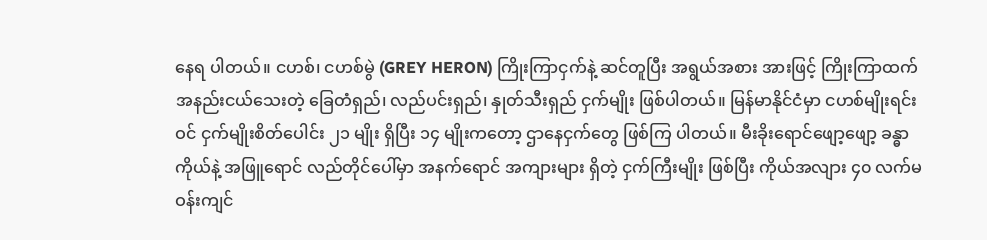နေရ ပါတယ်။ ငဟစ်၊ ငဟစ်မွဲ (GREY HERON) ကြိုးကြာငှက်နဲ့ ဆင်တူပြီး အရွယ်အစား အားဖြင့် ကြိုးကြာထက် အနည်းငယ်သေးတဲ့ ခြေတံရှည်၊ လည်ပင်းရှည်၊ နှုတ်သီးရှည် ငှက်မျိုး ဖြစ်ပါတယ်။ မြန်မာနိုင်ငံမှာ ငဟစ်မျိုးရင်းဝင် ငှက်မျိုးစိတ်ပေါင်း ၂၁ မျိုး ရှိပြီး ၁၄ မျိုးကတော့ ဌာနေငှက်တွေ ဖြစ်ကြ ပါတယ်။ မီးခိုးရောင်ဖျော့ဖျော့ ခန္ဓာကိုယ်နဲ့ အဖြူရောင် လည်တိုင်ပေါ်မှာ အနက်ရောင် အကျားများ ရှိတဲ့ ငှက်ကြီးမျိုး ဖြစ်ပြီး ကိုယ်အလျား ၄၀ လက်မဝန်းကျင်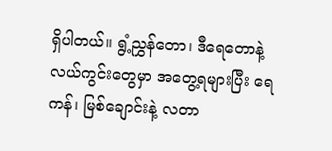ရှိပါတယ်။ ရွံ့ညွှန်တော၊ ဒီရေတောနဲ့ လယ်ကွင်းတွေမှာ အတွေ့ရများပြီး ရေကန်၊ မြစ်ချောင်းနဲ့ လတာ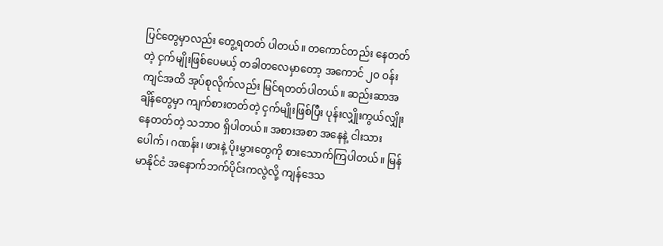ပြင်တွေမှာလည်း တွေ့ရတတ် ပါတယ်။ တကောင်တည်း နေတတ်တဲ့ ငှက်မျိုးဖြစ်ပေမယ့် တခါတလေမှာတော့ အကောင် ၂၀ ဝန်းကျင်အထိ အုပ်စုလိုက်လည်း မြင်ရတတ်ပါတယ်။ ဆည်းဆာအချိန်တွေမှာ ကျက်စားတတ်တဲ့ ငှက်မျိုးဖြစ်ပြီး ပုန်းလျှိုးကွယ်လျှိုး နေတတ်တဲ့ သဘာဝ ရှိပါတယ်။ အစားအစာ အနေနဲ့ ငါးသားပေါက်၊ ဂဏန်း၊ ဖားနဲ့ ပိုးမွှားတွေကို စားသောက်ကြပါတယ်။ မြန်မာနိုင်ငံ အနောက်ဘက်ပိုင်းကလွဲလို့ ကျန်ဒေသ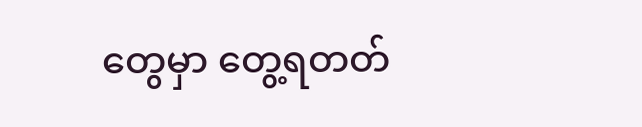တွေမှာ တွေ့ရတတ်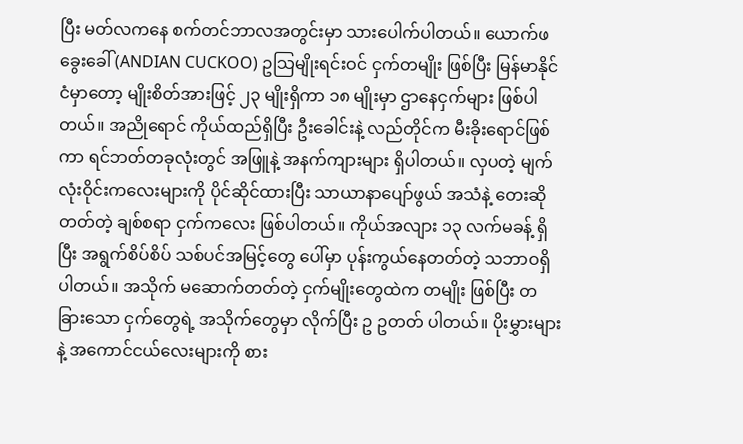ပြီး မတ်လကနေ စက်တင်ဘာလအတွင်းမှာ သားပေါက်ပါတယ်။ ယောက်ဖခွေးခေါ် (ANDIAN CUCKOO) ဥသြမျိုးရင်းဝင် ငှက်တမျိုး ဖြစ်ပြီး မြန်မာနိုင်ငံမှာတော့ မျိုးစိတ်အားဖြင့် ၂၃ မျိုးရှိကာ ၁၈ မျိုးမှာ ဌာနေငှက်များ ဖြစ်ပါတယ်။ အညိုရောင် ကိုယ်ထည်ရှိပြီး ဦးခေါင်းနဲ့ လည်တိုင်က မီးခိုးရောင်ဖြစ်ကာ ရင်ဘတ်တခုလုံးတွင် အဖြူနဲ့ အနက်ကျားများ ရှိပါတယ်။ လှပတဲ့ မျက်လုံးဝိုင်းကလေးများကို ပိုင်ဆိုင်ထားပြီး သာယာနာပျော်ဖွယ် အသံနဲ့ တေးဆိုတတ်တဲ့ ချစ်စရာ ငှက်ကလေး ဖြစ်ပါတယ်။ ကိုယ်အလျား ၁၃ လက်မခန့် ရှိပြီး အရွက်စိပ်စိပ် သစ်ပင်အမြင့်တွေ ပေါ်မှာ ပုန်းကွယ်နေတတ်တဲ့ သဘာဝရှိပါတယ်။ အသိုက် မဆောက်တတ်တဲ့ ငှက်မျိုးတွေထဲက တမျိုး ဖြစ်ပြီး တခြားသော ငှက်တွေရဲ့ အသိုက်တွေမှာ လိုက်ပြီး ဥ ဥတတ် ပါတယ်။ ပိုးမွှားများနဲ့ အကောင်ငယ်လေးများကို စား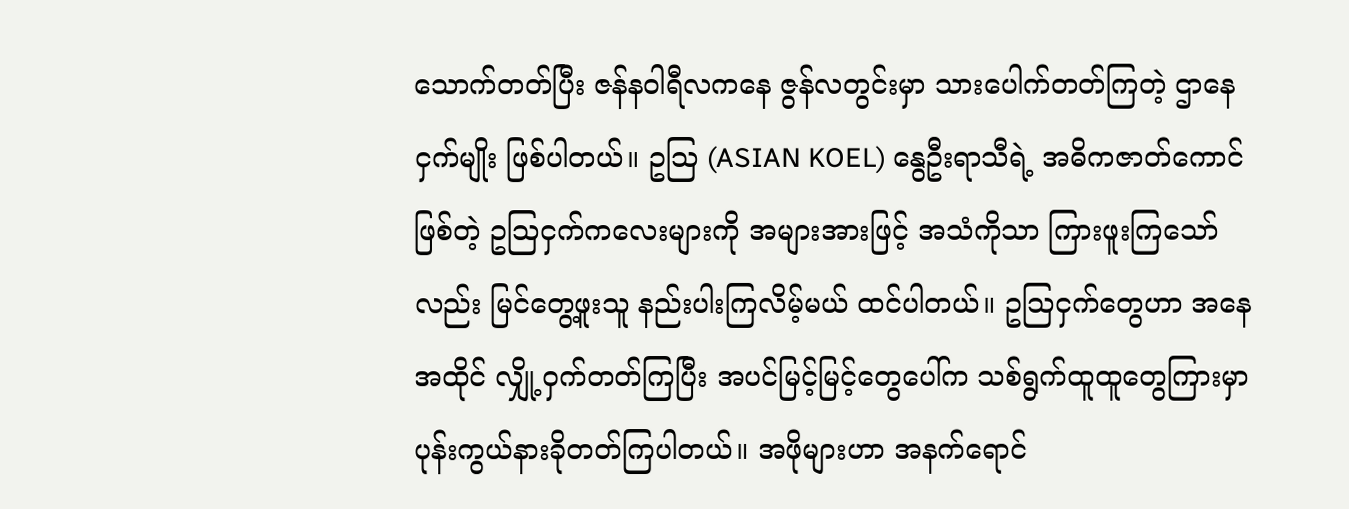သောက်တတ်ပြီး ဇန်နဝါရီလကနေ ဇွန်လတွင်းမှာ သားပေါက်တတ်ကြတဲ့ ဌာနေငှက်မျိုး ဖြစ်ပါတယ်။ ဥသြ (ASIAN KOEL) နွေဦးရာသီရဲ့ အဓိကဇာတ်ကောင်ဖြစ်တဲ့ ဥသြငှက်ကလေးများကို အများအားဖြင့် အသံကိုသာ ကြားဖူးကြသော်လည်း မြင်တွေ့ဖူးသူ နည်းပါးကြလိမ့်မယ် ထင်ပါတယ်။ ဥသြငှက်တွေဟာ အနေအထိုင် လျှို့ဝှက်တတ်ကြပြီး အပင်မြင့်မြင့်တွေပေါ်က သစ်ရွက်ထူထူတွေကြားမှာ ပုန်းကွယ်နားခိုတတ်ကြပါတယ်။ အဖိုများဟာ အနက်ရောင်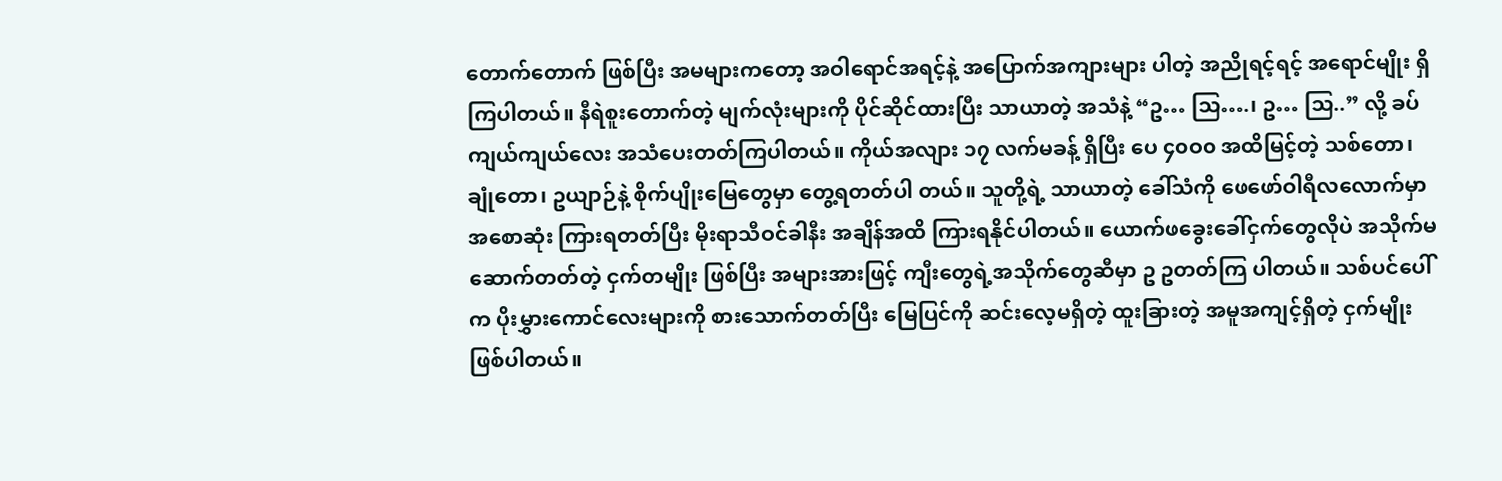တောက်တောက် ဖြစ်ပြီး အမများကတော့ အဝါရောင်အရင့်နဲ့ အပြောက်အကျားများ ပါတဲ့ အညိုရင့်ရင့် အရောင်မျိုး ရှိကြပါတယ်။ နီရဲစူးတောက်တဲ့ မျက်လုံးများကို ပိုင်ဆိုင်ထားပြီး သာယာတဲ့ အသံနဲ့ “ဥ… သြ….၊ ဥ… သြ..” လို့ ခပ်ကျယ်ကျယ်လေး အသံပေးတတ်ကြပါတယ်။ ကိုယ်အလျား ၁၇ လက်မခန့် ရှိပြီး ပေ ၄၀ဝ၀ အထိမြင့်တဲ့ သစ်တော၊ ချုံတော၊ ဥယျာဉ်နဲ့ စိုက်ပျိုးမြေတွေမှာ တွေ့ရတတ်ပါ တယ်။ သူတို့ရဲ့ သာယာတဲ့ ခေါ်သံကို ဖေဖော်ဝါရီလလောက်မှာ အစောဆုံး ကြားရတတ်ပြီး မိုးရာသီဝင်ခါနီး အချိန်အထိ ကြားရနိုင်ပါတယ်။ ယောက်ဖခွေးခေါ်ငှက်တွေလိုပဲ အသိုက်မဆောက်တတ်တဲ့ ငှက်တမျိုး ဖြစ်ပြီး အများအားဖြင့် ကျီးတွေရဲ့အသိုက်တွေဆီမှာ ဥ ဥတတ်ကြ ပါတယ်။ သစ်ပင်ပေါ်က ပိုးမွှားကောင်လေးများကို စားသောက်တတ်ပြီး မြေပြင်ကို ဆင်းလေ့မရှိတဲ့ ထူးခြားတဲ့ အမူအကျင့်ရှိတဲ့ ငှက်မျိုး ဖြစ်ပါတယ်။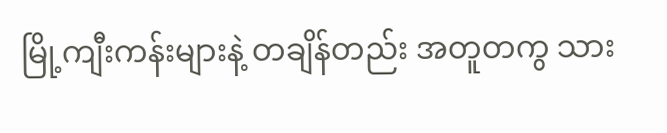မြို့ကျီးကန်းများနဲ့ တချိန်တည်း အတူတကွ သား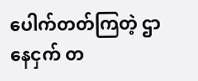ပေါက်တတ်ကြတဲ့ ဌာနေငှက် တ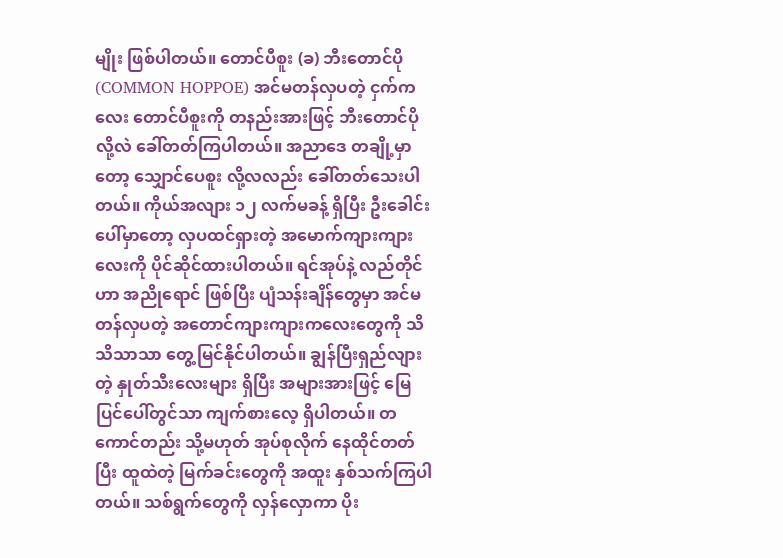မျိုး ဖြစ်ပါတယ်။ တောင်ပီစူး (ခ) ဘီးတောင်ပို (COMMON HOPPOE) အင်မတန်လှပတဲ့ ငှက်ကလေး တောင်ပီစူးကို တနည်းအားဖြင့် ဘီးတောင်ပိုလို့လဲ ခေါ်တတ်ကြပါတယ်။ အညာဒေ တချို့မှာတော့ သျှောင်ပေစူး လို့လလည်း ခေါ်တတ်သေးပါတယ်။ ကိုယ်အလျား ၁၂ လက်မခန့် ရှိပြီး ဦးခေါင်းပေါ်မှာတော့ လှပထင်ရှားတဲ့ အမောက်ကျားကျားလေးကို ပိုင်ဆိုင်ထားပါတယ်။ ရင်အုပ်နဲ့ လည်တိုင်ဟာ အညိုရောင် ဖြစ်ပြီး ပျံသန်းချိန်တွေမှာ အင်မတန်လှပတဲ့ အတောင်ကျားကျားကလေးတွေကို သိသိသာသာ တွေ့မြင်နိုင်ပါတယ်။ ချွန်ပြီးရှည်လျားတဲ့ နှုတ်သီးလေးများ ရှိပြီး အများအားဖြင့် မြေပြင်ပေါ်တွင်သာ ကျက်စားလေ့ ရှိပါတယ်။ တကောင်တည်း သို့မဟုတ် အုပ်စုလိုက် နေထိုင်တတ်ပြီး ထူထဲတဲ့ မြက်ခင်းတွေကို အထူး နှစ်သက်ကြပါတယ်။ သစ်ရွက်တွေကို လှန်လှောကာ ပိုး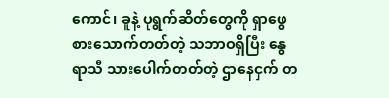ကောင်၊ ခူနဲ့ ပုရွက်ဆိတ်တွေကို ရှာဖွေစားသောက်တတ်တဲ့ သဘာဝရှိပြီး နွေရာသီ သားပေါက်တတ်တဲ့ ဌာနေငှက် တ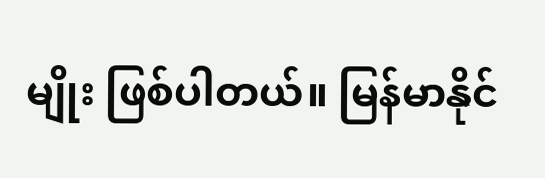မျိုး ဖြစ်ပါတယ်။ မြန်မာနိုင်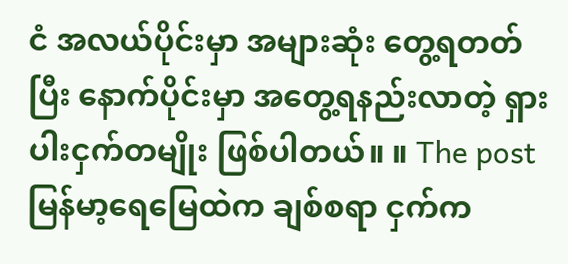ငံ အလယ်ပိုင်းမှာ အများဆုံး တွေ့ရတတ်ပြီး နောက်ပိုင်းမှာ အတွေ့ရနည်းလာတဲ့ ရှားပါးငှက်တမျိုး ဖြစ်ပါတယ်။ ။ The post မြန်မာ့ရေမြေထဲက ချစ်စရာ ငှက်က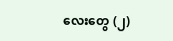လေးတွေ (၂)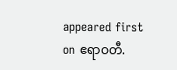appeared first on ဧရာဝတီ.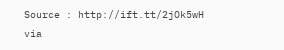Source : http://ift.tt/2jOk5wH
via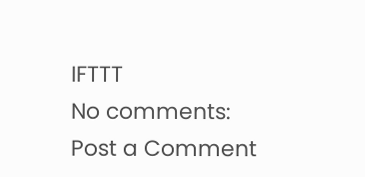IFTTT
No comments:
Post a Comment